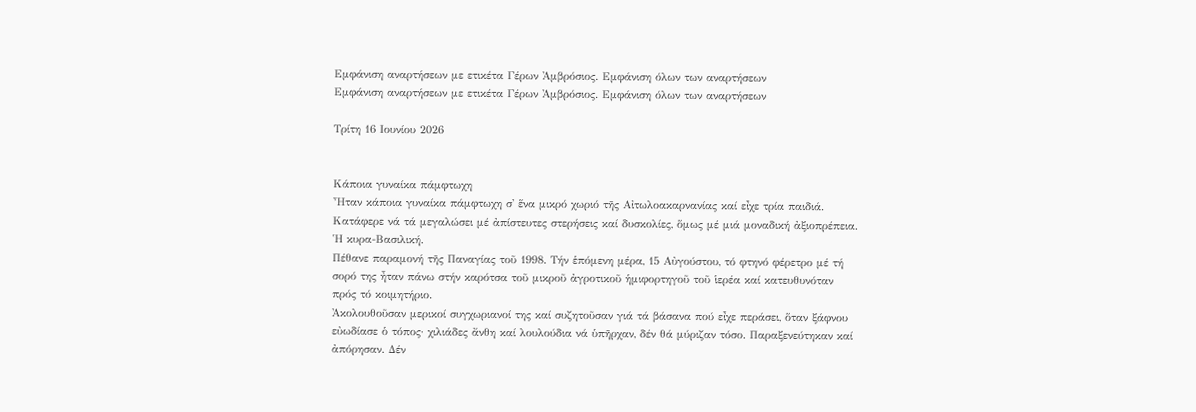Εμφάνιση αναρτήσεων με ετικέτα Γέρων Ἀμβρόσιος. Εμφάνιση όλων των αναρτήσεων
Εμφάνιση αναρτήσεων με ετικέτα Γέρων Ἀμβρόσιος. Εμφάνιση όλων των αναρτήσεων

Τρίτη 16 Ιουνίου 2026


Κάποια γυναίκα πάμφτωχη
Ἦταν κάποια γυναίκα πάμφτωχη σ' ἕνα μικρό χωριό τῆς Αἰτωλοακαρνανίας καί εἶχε τρία παιδιά. Κατάφερε νά τά μεγαλώσει μέ ἀπίστευτες στερήσεις καί δυσκολίες, ὅμως μέ μιά μοναδική ἀξιοπρέπεια. Ἡ κυρα-Βασιλική.
Πέθανε παραμονή τῆς Παναγίας τοῦ 1998. Τήν ἑπόμενη μέρα, 15 Αὐγούστου, τό φτηνό φέρετρο μέ τή σορό της ἦταν πάνω στήν καρότσα τοῦ μικροῦ ἀγροτικοῦ ἡμιφορτηγοῦ τοῦ ἱερέα καί κατευθυνόταν πρός τό κοιμητήριο.
Ἀκολουθοῦσαν μερικοί συγχωριανοί της καί συζητοῦσαν γιά τά βάσανα πού εἶχε περάσει, ὅταν ξάφνου εὐωδίασε ὁ τόπος· χιλιάδες ἄνθη καί λουλούδια νά ὑπῆρχαν, δέν θά μύριζαν τόσο. Παραξενεύτηκαν καί ἀπόρησαν. Δέν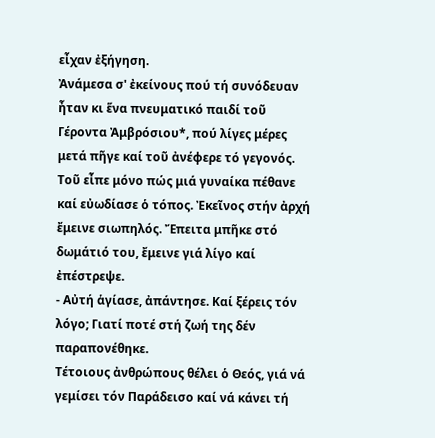εἶχαν ἐξήγηση.
Ἀνάμεσα σ' ἐκείνους πού τή συνόδευαν ἦταν κι ἕνα πνευματικό παιδί τοῦ Γέροντα Ἀμβρόσιου*, πού λίγες μέρες μετά πῆγε καί τοῦ ἀνέφερε τό γεγονός. Τοῦ εἶπε μόνο πώς μιά γυναίκα πέθανε καί εὐωδίασε ὁ τόπος. Ἐκεῖνος στήν ἀρχή ἔμεινε σιωπηλός. Ἔπειτα μπῆκε στό δωμάτιό του, ἔμεινε γιά λίγο καί ἐπέστρεψε.
- Αὐτή ἁγίασε, ἀπάντησε. Καί ξέρεις τόν λόγο; Γιατί ποτέ στή ζωή της δέν παραπονέθηκε.
Τέτοιους ἀνθρώπους θέλει ὁ Θεός, γιά νά γεμίσει τόν Παράδεισο καί νά κάνει τή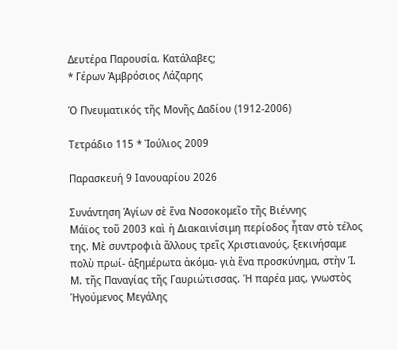Δευτέρα Παρουσία. Κατάλαβες;
* Γέρων Ἀμβρόσιος Λάζαρης

Ὁ Πνευματικός τῆς Μονῆς Δαδίου (1912-2006)

Τετράδιο 115 * Ἰούλιος 2009

Παρασκευή 9 Ιανουαρίου 2026

Συνάντηση Ἁγίων σὲ ἕνα Νοσοκομεῖο τῆς Βιέννης
Μάϊος τοῦ 2003 καὶ ἡ Διακαινίσιμη περίοδος ἦταν στὸ τέλος της. Μὲ συντροφιὰ ἄλλους τρεῖς Χριστιανούς, ξεκινήσαμε πολὺ πρωί- ἀξημέρωτα ἀκόμα- γιὰ ἕνα προσκύνημα, στὴν Ἱ. Μ. τῆς Παναγίας τῆς Γαυριώτισσας. Ἡ παρέα μας, γνωστὸς Ἡγούμενος Μεγάλης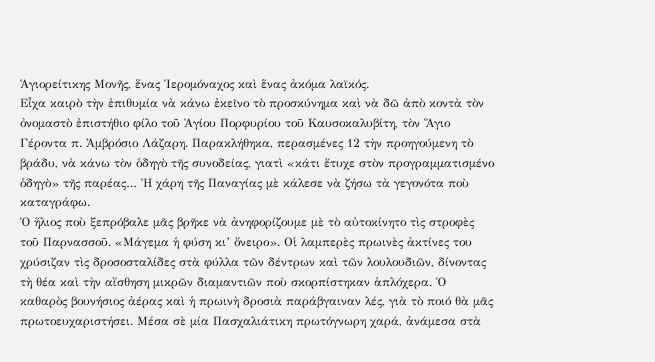Ἁγιορείτικης Μονῆς, ἕνας Ἱερομόναχος καὶ ἕνας ἀκόμα λαϊκός.
Εἶχα καιρὸ τὴν ἐπιθυμία νὰ κάνω ἐκεῖνο τὸ προσκύνημα καὶ νὰ δῶ ἀπὸ κοντὰ τὸν ὀνομαστὸ ἐπιστήθιο φίλο τοῦ Ἁγίου Πορφυρίου τοῦ Καυσοκαλυβίτη, τὸν Ἅγιο Γέροντα π. Ἀμβρόσιο Λάζαρη. Παρακλήθηκα, περασμένες 12 τὴν προηγούμενη τὸ βράδυ, νὰ κάνω τὸν ὁδηγὸ τῆς συνοδείας, γιατὶ «κάτι ἔτυχε στὸν προγραμματισμένο ὁδηγὸ» τῆς παρέας… Ἡ χάρη τῆς Παναγίας μὲ κάλεσε νὰ ζήσω τὰ γεγονότα ποὺ καταγράφω.
Ὁ ἥλιος ποὺ ξεπρόβαλε μᾶς βρῆκε νὰ ἀνηφορίζουμε μὲ τὸ αὐτοκίνητο τὶς στροφὲς τοῦ Παρνασσοῦ. «Μάγεμα ἡ φύση κι’ ὄνειρο». Οἱ λαμπερὲς πρωινὲς ἀκτίνες του χρύσιζαν τὶς δροσοσταλίδες στὰ φύλλα τῶν δέντρων καὶ τῶν λουλουδιῶν, δίνοντας τὴ θέα καὶ τὴν αἴσθηση μικρῶν διαμαντιῶν ποὺ σκορπίστηκαν ἁπλόχερα. Ὁ καθαρὸς βουνήσιος ἀέρας καὶ ἡ πρωινὴ δροσιὰ παράβγαιναν λές, γιὰ τὸ ποιό θὰ μᾶς πρωτοευχαριστήσει. Μέσα σὲ μία Πασχαλιάτικη πρωτόγνωρη χαρά, ἀνάμεσα στὰ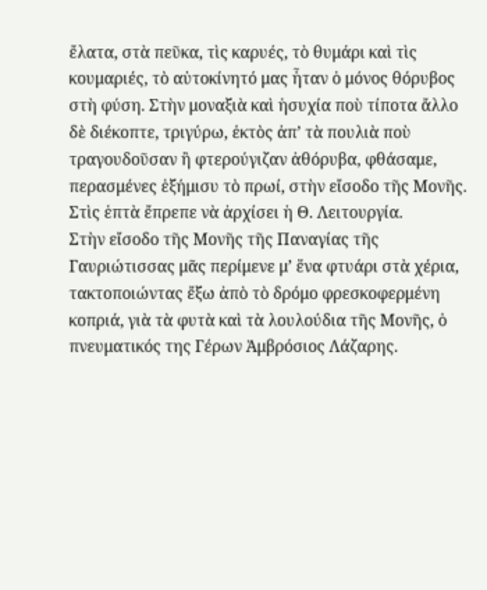ἔλατα, στὰ πεῦκα, τὶς καρυές, τὸ θυμάρι καὶ τὶς κουμαριές, τὸ αὐτοκίνητό μας ἦταν ὁ μόνος θόρυβος στὴ φύση. Στὴν μοναξιὰ καὶ ἡσυχία ποὺ τίποτα ἄλλο δὲ διέκοπτε, τριγύρω, ἐκτὸς ἀπ’ τὰ πουλιὰ ποὺ τραγουδοῦσαν ἢ φτερούγιζαν ἀθόρυβα, φθάσαμε, περασμένες ἑξήμισυ τὸ πρωί, στὴν εἴσοδο τῆς Μονῆς. Στὶς ἑπτὰ ἔπρεπε νὰ ἀρχίσει ἡ Θ. Λειτουργία.
Στὴν εἴσοδο τῆς Μονῆς τῆς Παναγίας τῆς Γαυριώτισσας μᾶς περίμενε μ’ ἕνα φτυάρι στὰ χέρια, τακτοποιώντας ἔξω ἀπὸ τὸ δρόμο φρεσκοφερμένη κοπριά, γιὰ τὰ φυτὰ καὶ τὰ λουλούδια τῆς Μονῆς, ὁ πνευματικός της Γέρων Ἀμβρόσιος Λάζαρης.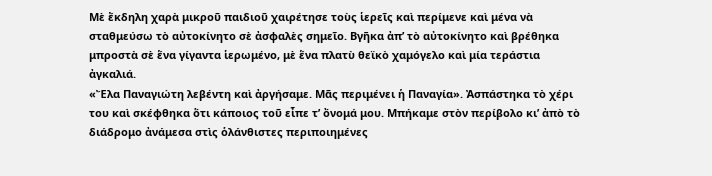Μὲ ἔκδηλη χαρὰ μικροῦ παιδιοῦ χαιρέτησε τοὺς ἱερεῖς καὶ περίμενε καὶ μένα νὰ σταθμεύσω τὸ αὐτοκίνητο σὲ ἀσφαλὲς σημεῖο. Βγῆκα ἀπ’ τὸ αὐτοκίνητο καὶ βρέθηκα μπροστὰ σὲ ἕνα γίγαντα ἱερωμένο, μὲ ἕνα πλατὺ θεϊκὸ χαμόγελο καὶ μία τεράστια ἀγκαλιά.
«Ἔλα Παναγιώτη λεβέντη καὶ ἀργήσαμε. Μᾶς περιμένει ἡ Παναγία». Ἀσπάστηκα τὸ χέρι του καὶ σκέφθηκα ὅτι κάποιος τοῦ εἶπε τ’ ὄνομά μου. Μπήκαμε στὸν περίβολο κι’ ἀπὸ τὸ διάδρομο ἀνάμεσα στὶς ὁλάνθιστες περιποιημένες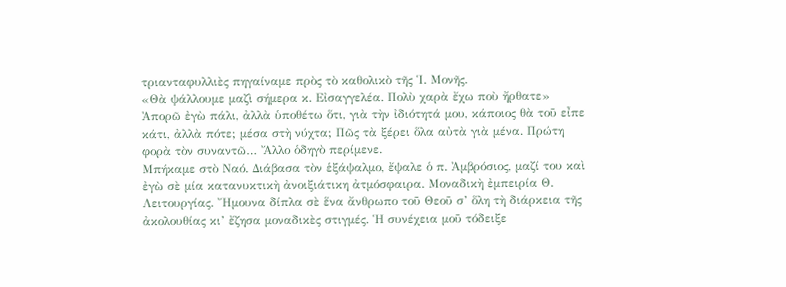τριανταφυλλιὲς πηγαίναμε πρὸς τὸ καθολικὸ τῆς Ἱ. Μονῆς.
«Θὰ ψάλλουμε μαζὶ σήμερα κ. Εἰσαγγελέα. Πολὺ χαρὰ ἔχω ποὺ ἤρθατε» Ἀπορῶ ἐγὼ πάλι, ἀλλὰ ὑποθέτω ὅτι, γιὰ τὴν ἰδιότητά μου, κάποιος θὰ τοῦ εἶπε κάτι, ἀλλὰ πότε; μέσα στὴ νύχτα; Πῶς τὰ ξέρει ὅλα αὐτὰ γιὰ μένα. Πρώτη φορὰ τὸν συναντῶ… Ἄλλο ὁδηγὸ περίμενε.
Μπήκαμε στὸ Ναό. Διάβασα τὸν ἑξάψαλμο, ἔψαλε ὁ π. Ἀμβρόσιος, μαζί του καὶ ἐγὼ σὲ μία κατανυκτικὴ ἀνοιξιάτικη ἀτμόσφαιρα. Μοναδικὴ ἐμπειρία Θ. Λειτουργίας. Ἤμουνα δίπλα σὲ ἕνα ἄνθρωπο τοῦ Θεοῦ σ’ ὅλη τὴ διάρκεια τῆς ἀκολουθίας κι’ ἔζησα μοναδικὲς στιγμές. Ἡ συνέχεια μοῦ τόδειξε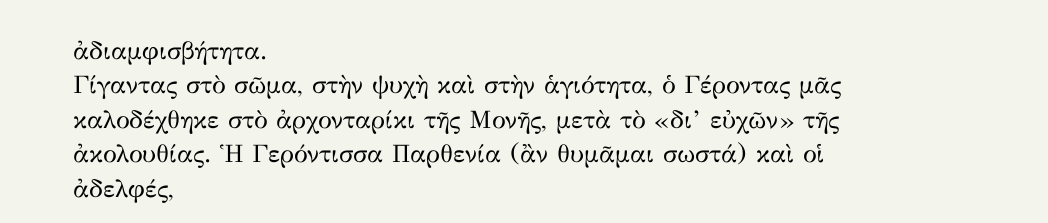ἀδιαμφισβήτητα.
Γίγαντας στὸ σῶμα, στὴν ψυχὴ καὶ στὴν ἁγιότητα, ὁ Γέροντας μᾶς καλοδέχθηκε στὸ ἀρχονταρίκι τῆς Μονῆς, μετὰ τὸ «δι’ εὐχῶν» τῆς ἀκολουθίας. Ἡ Γερόντισσα Παρθενία (ἂν θυμᾶμαι σωστά) καὶ οἱ ἀδελφές,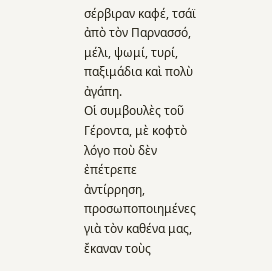σέρβιραν καφέ, τσάϊ ἀπὸ τὸν Παρνασσό, μέλι, ψωμί, τυρί, παξιμάδια καὶ πολὺ ἀγάπη.
Οἱ συμβουλὲς τοῦ Γέροντα, μὲ κοφτὸ λόγο ποὺ δὲν ἐπέτρεπε ἀντίρρηση, προσωποποιημένες γιὰ τὸν καθένα μας, ἔκαναν τοὺς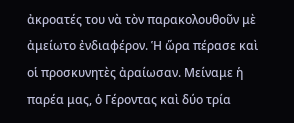ἀκροατές του νὰ τὸν παρακολουθοῦν μὲ ἀμείωτο ἐνδιαφέρον. Ἡ ὥρα πέρασε καὶ οἱ προσκυνητὲς ἀραίωσαν. Μείναμε ἡ παρέα μας, ὁ Γέροντας καὶ δύο τρία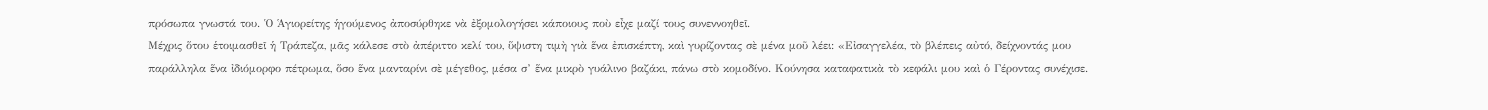πρόσωπα γνωστά του. Ὁ Ἁγιορείτης ἡγούμενος ἀποσύρθηκε νὰ ἐξομολογήσει κάποιους ποὺ εἶχε μαζί τους συνεννοηθεῖ.
Μέχρις ὅτου ἑτοιμασθεῖ ἡ Τράπεζα, μᾶς κάλεσε στὸ ἀπέριττο κελί του, ὕψιστη τιμὴ γιὰ ἕνα ἐπισκέπτη, καὶ γυρίζοντας σὲ μένα μοῦ λέει: «Εἰσαγγελέα, τὸ βλέπεις αὐτό, δείχνοντάς μου παράλληλα ἕνα ἰδιόμορφο πέτρωμα, ὅσο ἕνα μανταρίνι σὲ μέγεθος, μέσα σ’ ἕνα μικρὸ γυάλινο βαζάκι, πάνω στὸ κομοδίνο. Κούνησα καταφατικὰ τὸ κεφάλι μου καὶ ὁ Γέροντας συνέχισε.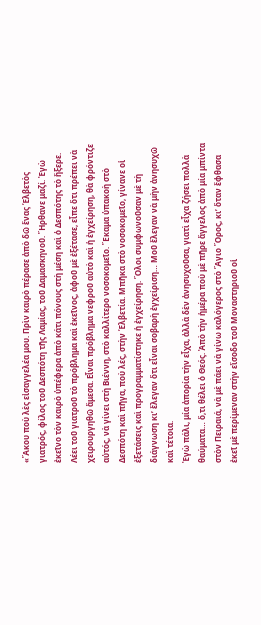«Ἄκου ποὺ λὲς εἰσαγγελέα μου. Πρὶν καιρὸ πέρασε ἀπὸ δῶ ἕνας Ἑλβετὸς γιατρός, φίλος τοῦ Δεσπότη τῆς Λαμίας, τοῦ Δαμασκηνοῦ. Ἤρθανε μαζί. Ἐγὼ ἐκεῖνο τὸν καιρὸ ὑπέφερα ἀπὸ κάτι πόνους στὴ μέση καὶ ὁ Δεσπότης τὸ ἤξερε. Λέει τοῦ γιατροῦ τὸ πρόβλημα καὶ ἐκεῖνος, ἀφοῦ μὲ ἐξέτασε, εἶπε ὅτι πρέπει νὰ χειρουργηθῶ ἄμεσα. Εἶναι πρόβλημα νεφροῦ αὐτὸ καὶ ἡ ἐγχείρηση, θὰ φρόντιζε αὐτός, νὰ γίνει στὴ Βιέννη, στὸ καλλίτερο νοσοκομεῖο. Ἔκαμα ὑπακοὴ στὸ Δεσπότη καὶ πῆγα, ποὺ λές, στὴν Ἑλβετία. Μπῆκα στὸ νοσοκομεῖο, γίνανε οἱ ἐξετάσεις καὶ προγραμματίστηκε ἡ ἐγχείρηση. Ὅλοι συμφωνοῦσαν μὲ τὴ διάγνωση κι’ ἔλεγαν ὅτι εἶναι σοβαρὴ ἐγχείριση… Μοῦ ἔλεγαν νὰ μὴν ἀνησυχῶ καὶ τέτοια.
Ἐγὼ πάλι, μία ἀπορία τὴν εἶχα, ἀλλὰ δὲν ἀνησυχοῦσα, γιατὶ εἶχα ζήσει πολλὰ θαύματα… ὅ,τι θέλει ὁ Θεός. Ἀπὸ τὴν ἡμέρα ποὺ μὲ πῆρε ἄγγελος ἀπὸ μία μπίντα στὸν Πειραιά, νὰ μὲ πάει νὰ γίνω καλόγερος στὸ Ἅγιο Ὄρος, κι’ ὅταν ἔφθασα ἐκεῖ μὲ περίμεναν στὴν εἴσοδο τοῦ Μοναστηριοῦ οἱ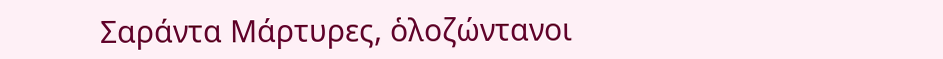Σαράντα Μάρτυρες, ὁλοζώντανοι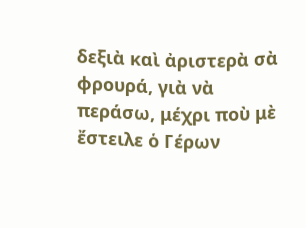δεξιὰ καὶ ἀριστερὰ σὰ φρουρά, γιὰ νὰ περάσω, μέχρι ποὺ μὲ ἔστειλε ὁ Γέρων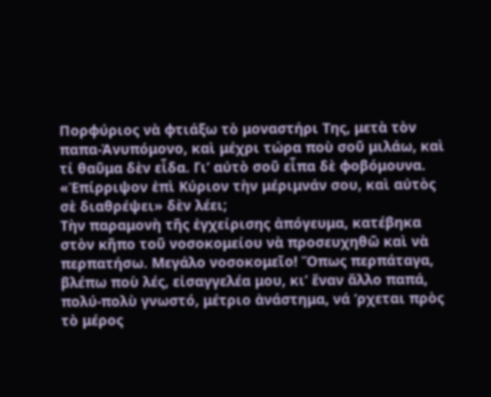Πορφύριος νὰ φτιάξω τὸ μοναστήρι Της, μετὰ τὸν παπα-Ἀνυπόμονο, καὶ μέχρι τώρα ποὺ σοῦ μιλάω, καὶ τί θαῦμα δὲν εἶδα. Γι’ αὐτὸ σοῦ εἶπα δὲ φοβόμουνα. «Ἐπίρριψον ἐπὶ Κύριον τὴν μέριμνάν σου, καὶ αὐτὸς σὲ διαθρέψει» δὲν λέει;
Τὴν παραμονὴ τῆς ἐγχείρισης ἀπόγευμα, κατέβηκα στὸν κῆπο τοῦ νοσοκομείου νὰ προσευχηθῶ καὶ νὰ περπατήσω. Μεγάλο νοσοκομεῖο! Ὅπως περπάταγα, βλέπω ποὺ λές, εἰσαγγελέα μου, κι’ ἕναν ἄλλο παπά, πολύ-πολὺ γνωστό, μέτριο ἀνάστημα, νά ‘ρχεται πρὸς τὸ μέρος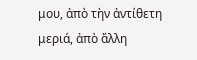μου, ἀπὸ τὴν ἀντίθετη μεριά, ἀπὸ ἄλλη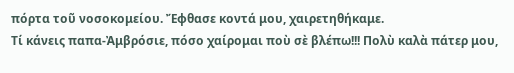πόρτα τοῦ νοσοκομείου. Ἔφθασε κοντά μου, χαιρετηθήκαμε.
Τί κάνεις παπα-Ἀμβρόσιε, πόσο χαίρομαι ποὺ σὲ βλέπω!!! Πολὺ καλὰ πάτερ μου,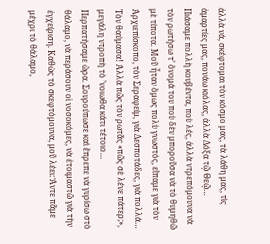ἀλλὰ νά, σκέφτομαι τὸν κόσμο μας, τὰ λάθη μας, τὶς ἁμαρτίες μας, πονάω κιόλας, ἀλλὰ Δόξα τῷ Θεῷ…
Πιάσαμε πολλὴ κουβέντα, ποὺ λές, ἀλλὰ ντρεπόμουνα νὰ τὸν ρωτήσω τ’ ὄνομά του ποὺ δὲν μποροῦσα νὰ τὸ θυμηθῶ μὲ τίποτα. Μοῦ ἦταν ὅμως πολὺ γνωστός, εἴπαμε γιὰ τὸν Ἀρχιεπίσκοπο, τὸν Σεραφείμ, γιὰ Δεσποτάδες, γιὰ πολλά… Τὸν θαύμασα! Ἀλλὰ πῶς τὸν ρωτᾶς «πῶς σὲ λένε πάτερ;», μεγάλη ντροπὴ τὸ ’νοιωθα κάτι τέτοιο…
Περπατήσαμε ὥρα. Σουρούπωσε καὶ ἔπρεπε νὰ γυρίσω στὸ θάλαμο, νὰ περάσουν οἱ νοσοκόμες, νὰ ἑτοιμαστῶ γιὰ τὴν ἐγχείριση. Καθὼς τὸ σκεφτόμουνα, μοῦ λέει: Ἄντε πᾶμε μέχρι τὸ θάλαμο,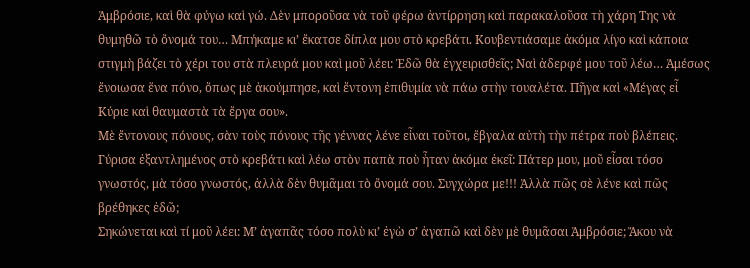Ἀμβρόσιε, καὶ θὰ φύγω καὶ γώ. Δὲν μποροῦσα νὰ τοῦ φέρω ἀντίρρηση καὶ παρακαλοῦσα τὴ χάρη Της νὰ θυμηθῶ τὸ ὄνομά του… Μπήκαμε κι’ ἔκατσε δίπλα μου στὸ κρεβάτι. Κουβεντιάσαμε ἀκόμα λίγο καὶ κάποια στιγμὴ βάζει τὸ χέρι του στὰ πλευρά μου καὶ μοῦ λέει: Ἐδῶ θὰ ἐγχειρισθεῖς; Ναὶ ἀδερφέ μου τοῦ λέω… Ἀμέσως ἔνοιωσα ἕνα πόνο, ὅπως μὲ ἀκούμπησε, καὶ ἔντονη ἐπιθυμία νὰ πάω στὴν τουαλέτα. Πῆγα καὶ «Μέγας εἶ Κύριε καὶ θαυμαστὰ τὰ ἔργα σου».
Μὲ ἔντονους πόνους, σὰν τοὺς πόνους τῆς γέννας λένε εἶναι τοῦτοι, ἔβγαλα αὐτὴ τὴν πέτρα ποὺ βλέπεις. Γύρισα ἐξαντλημένος στὸ κρεβάτι καὶ λέω στὸν παπὰ ποὺ ἦταν ἀκόμα ἐκεῖ: Πάτερ μου, μοῦ εἶσαι τόσο γνωστός, μὰ τόσο γνωστός, ἀλλὰ δὲν θυμᾶμαι τὸ ὄνομά σου. Συγχώρα με!!! Ἀλλὰ πῶς σὲ λένε καὶ πῶς βρέθηκες ἐδῶ;
Σηκώνεται καὶ τί μοῦ λέει: Μ’ ἀγαπᾶς τόσο πολὺ κι’ ἐγὼ σ’ ἀγαπῶ καὶ δὲν μὲ θυμᾶσαι Ἀμβρόσιε; Ἄκου νὰ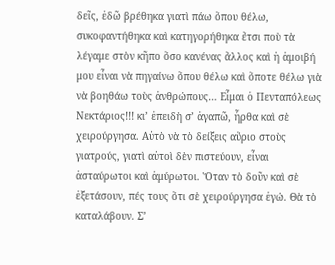δεῖς, ἐδῶ βρέθηκα γιατὶ πάω ὅπου θέλω, συκοφαντήθηκα καὶ κατηγορήθηκα ἔτσι ποὺ τὰ λέγαμε στὸν κῆπο ὅσο κανένας ἄλλος καὶ ἡ ἀμοιβή μου εἶναι νὰ πηγαίνω ὅπου θέλω καὶ ὅποτε θέλω γιὰ νὰ βοηθάω τοὺς ἀνθρώπους… Εἶμαι ὁ Πενταπόλεως Νεκτάριος!!! κι’ ἐπειδὴ σ’ ἀγαπῶ, ἦρθα καὶ σὲ χειρούργησα. Αὐτὸ νὰ τὸ δείξεις αὔριο στοὺς γιατρούς, γιατὶ αὐτοὶ δὲν πιστεύουν, εἶναι ἀσταύρωτοι καὶ ἀμύρωτοι. Ὅταν τὸ δοῦν καὶ σὲ ἐξετάσουν, πές τους ὅτι σὲ χειρούργησα ἐγώ. Θὰ τὸ καταλάβουν. Σ’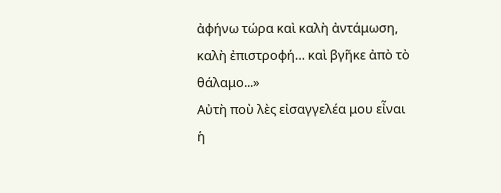ἀφήνω τώρα καὶ καλὴ ἀντάμωση, καλὴ ἐπιστροφή… καὶ βγῆκε ἀπὸ τὸ θάλαμο...»
Αὐτὴ ποὺ λὲς εἰσαγγελέα μου εἶναι ἡ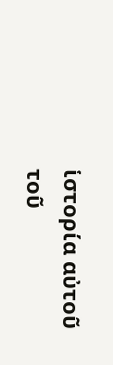ἱστορία αὐτοῦ τοῦ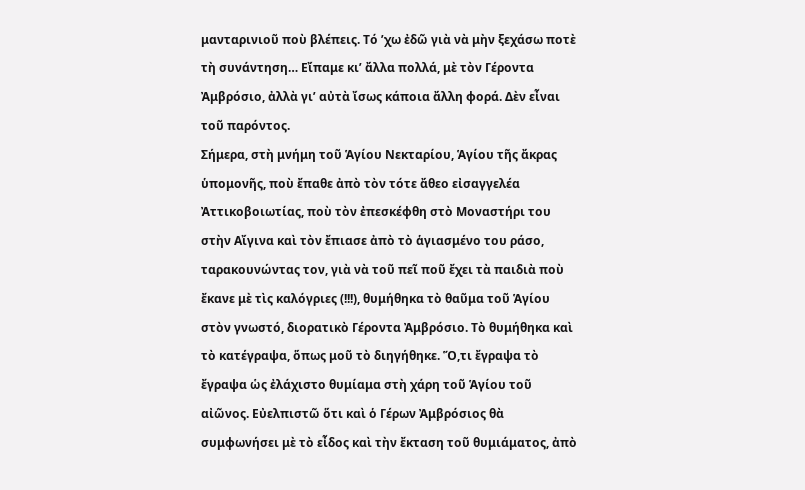μανταρινιοῦ ποὺ βλέπεις. Τό ’χω ἐδῶ γιὰ νὰ μὴν ξεχάσω ποτὲ τὴ συνάντηση… Εἴπαμε κι’ ἄλλα πολλά, μὲ τὸν Γέροντα Ἀμβρόσιο, ἀλλὰ γι’ αὐτὰ ἴσως κάποια ἄλλη φορά. Δὲν εἶναι τοῦ παρόντος.
Σήμερα, στὴ μνήμη τοῦ Ἁγίου Νεκταρίου, Ἁγίου τῆς ἄκρας ὑπομονῆς, ποὺ ἔπαθε ἀπὸ τὸν τότε ἄθεο εἰσαγγελέα Ἀττικοβοιωτίας, ποὺ τὸν ἐπεσκέφθη στὸ Μοναστήρι του στὴν Αἴγινα καὶ τὸν ἔπιασε ἀπὸ τὸ ἁγιασμένο του ράσο, ταρακουνώντας τον, γιὰ νὰ τοῦ πεῖ ποῦ ἔχει τὰ παιδιὰ ποὺ ἔκανε μὲ τὶς καλόγριες (!!!), θυμήθηκα τὸ θαῦμα τοῦ Ἁγίου στὸν γνωστό, διορατικὸ Γέροντα Ἀμβρόσιο. Τὸ θυμήθηκα καὶ τὸ κατέγραψα, ὅπως μοῦ τὸ διηγήθηκε. Ὅ,τι ἔγραψα τὸ ἔγραψα ὡς ἐλάχιστο θυμίαμα στὴ χάρη τοῦ Ἁγίου τοῦ αἰῶνος. Εὐελπιστῶ ὅτι καὶ ὁ Γέρων Ἀμβρόσιος θὰ συμφωνήσει μὲ τὸ εἶδος καὶ τὴν ἔκταση τοῦ θυμιάματος, ἀπὸ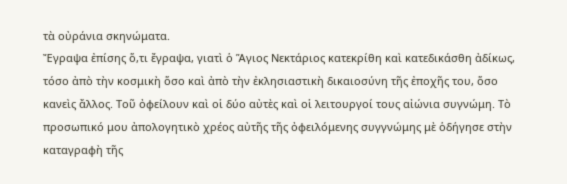τὰ οὐράνια σκηνώματα.
Ἔγραψα ἐπίσης ὅ,τι ἔγραψα, γιατὶ ὁ Ἅγιος Νεκτάριος κατεκρίθη καὶ κατεδικάσθη ἀδίκως, τόσο ἀπὸ τὴν κοσμικὴ ὅσο καὶ ἀπὸ τὴν ἐκλησιαστικὴ δικαιοσύνη τῆς ἐποχῆς του, ὅσο κανεὶς ἄλλος. Τοῦ ὀφείλουν καὶ οἱ δύο αὐτὲς καὶ οἱ λειτουργοί τους αἰώνια συγνώμη. Τὸ προσωπικό μου ἀπολογητικὸ χρέος αὐτῆς τῆς ὀφειλόμενης συγγνώμης μὲ ὁδήγησε στὴν καταγραφὴ τῆς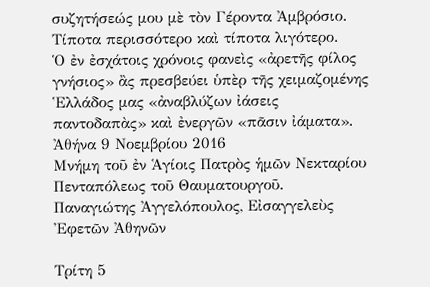συζητήσεώς μου μὲ τὸν Γέροντα Ἀμβρόσιο. Τίποτα περισσότερο καὶ τίποτα λιγότερο.
Ὁ ἐν ἐσχάτοις χρόνοις φανεὶς «ἀρετῆς φίλος γνήσιος» ἂς πρεσβεύει ὑπὲρ τῆς χειμαζομένης Ἑλλάδος μας «ἀναβλύζων ἰάσεις παντοδαπὰς» καὶ ἐνεργῶν «πᾶσιν ἰάματα».
Ἀθήνα 9 Νοεμβρίου 2016
Μνήμη τοῦ ἐν Ἁγίοις Πατρὸς ἡμῶν Νεκταρίου Πενταπόλεως τοῦ Θαυματουργοῦ.
Παναγιώτης Ἀγγελόπουλος, Εἰσαγγελεὺς Ἐφετῶν Ἀθηνῶν

Τρίτη 5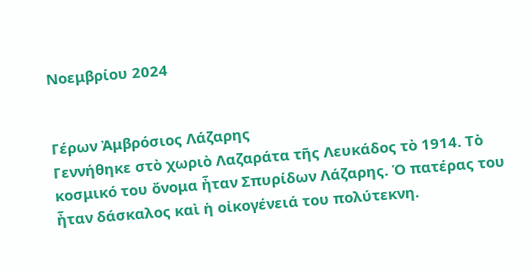Νοεμβρίου 2024


Γέρων Ἀμβρόσιος Λάζαρης
Γεννήθηκε στὸ χωριὸ Λαζαράτα τῆς Λευκάδος τὸ 1914. Τὸ κοσμικό του ὄνομα ἦταν Σπυρίδων Λάζαρης. Ὁ πατέρας του ἦταν δάσκαλος καὶ ἡ οἰκογένειά του πολύτεκνη.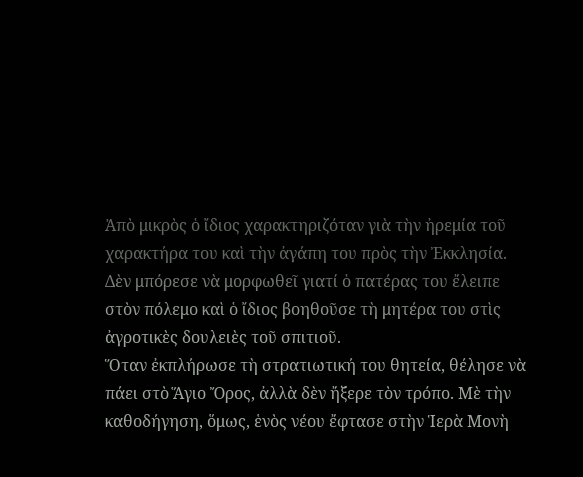Ἀπὸ μικρὸς ὁ ἴδιος χαρακτηριζόταν γιὰ τὴν ἠρεμία τοῦ χαρακτήρα του καὶ τὴν ἀγάπη του πρὸς τὴν Ἐκκλησία. Δὲν μπόρεσε νὰ μορφωθεῖ γιατί ὁ πατέρας του ἔλειπε στὸν πόλεμο καὶ ὁ ἴδιος βοηθοῦσε τὴ μητέρα του στὶς ἀγροτικὲς δουλειὲς τοῦ σπιτιοῦ.
Ὅταν ἐκπλήρωσε τὴ στρατιωτική του θητεία, θέλησε νὰ πάει στὸ Ἅγιο Ὄρος, ἀλλὰ δὲν ἤξερε τὸν τρόπο. Μὲ τὴν καθοδήγηση, ὅμως, ἑνὸς νέου ἔφτασε στὴν Ἱερὰ Μονὴ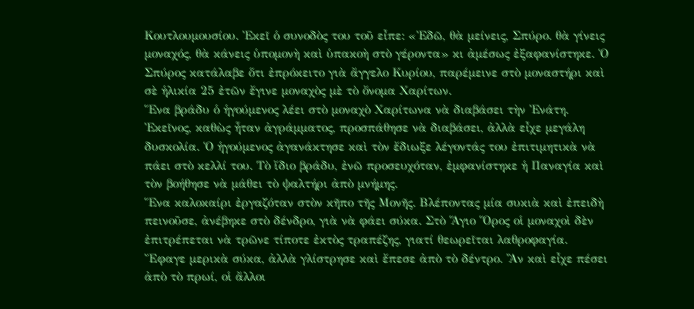Κουτλουμουσίου. Ἐκεῖ ὁ συνοδὸς του τοῦ εἶπε: «Ἐδῶ, θὰ μείνεις, Σπύρο. θὰ γίνεις μοναχός, θὰ κάνεις ὑπομονὴ καὶ ὑπακοὴ στὸ γέροντα» κι ἀμέσως ἐξαφανίστηκε. Ὁ Σπύρος κατάλαβε ὅτι ἐπρόκειτο γιὰ ἄγγελο Κυρίου, παρέμεινε στὸ μοναστήρι καὶ σὲ ἡλικία 25 ἐτῶν ἔγινε μοναχὸς μὲ τὸ ὄνομα Χαρίτων.
Ἕνα βράδυ ὁ ἡγούμενος λέει στὸ μοναχὸ Χαρίτωνα νὰ διαβάσει τὴν Ἐνάτη. Ἐκεῖνος, καθὼς ἦταν ἀγράμματος, προσπάθησε νὰ διαβάσει, ἀλλὰ εἶχε μεγάλη δυσκολία. Ὁ ἡγούμενος ἀγανάκτησε καὶ τὸν ἔδιωξε λέγοντάς του ἐπιτιμητικὰ νὰ πάει στὸ κελλί του. Τὸ ἴδιο βράδυ, ἐνῶ προσευχόταν, ἐμφανίστηκε ἡ Παναγία καὶ τὸν βοήθησε νὰ μάθει τὸ ψαλτήρι ἀπὸ μνήμης.
Ἕνα καλοκαίρι ἐργαζόταν στὸν κῆπο τῆς Μονῆς. Βλέποντας μία συκιὰ καὶ ἐπειδὴ πεινοῦσε, ἀνέβηκε στὸ δένδρο, γιὰ νὰ φάει σύκα. Στὸ Ἅγιο Ὅρος οἱ μοναχοὶ δὲν ἐπιτρέπεται νὰ τρῶνε τίποτε ἐκτὸς τραπέζης, γιατί θεωρεῖται λαθροφαγία. Ἔφαγε μερικὰ σύκα, ἀλλὰ γλίστρησε καὶ ἔπεσε ἀπὸ τὸ δέντρο. Ἂν καὶ εἶχε πέσει ἀπὸ τὸ πρωί, οἱ ἄλλοι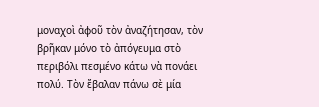μοναχοὶ ἀφοῦ τὸν ἀναζήτησαν, τὸν βρῆκαν μόνο τὸ ἀπόγευμα στὸ περιβόλι πεσμένο κάτω νὰ πονάει πολύ. Τὸν ἔβαλαν πάνω σὲ μία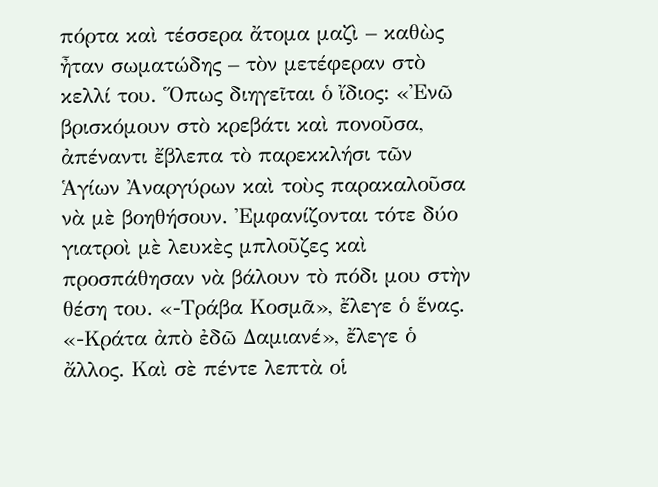πόρτα καὶ τέσσερα ἄτομα μαζὶ – καθὼς ἦταν σωματώδης – τὸν μετέφεραν στὸ κελλί του. Ὅπως διηγεῖται ὁ ἴδιος: «Ἐνῶ βρισκόμουν στὸ κρεβάτι καὶ πονοῦσα, ἀπέναντι ἔβλεπα τὸ παρεκκλήσι τῶν Ἁγίων Ἀναργύρων καὶ τοὺς παρακαλοῦσα νὰ μὲ βοηθήσουν. Ἐμφανίζονται τότε δύο γιατροὶ μὲ λευκὲς μπλοῦζες καὶ προσπάθησαν νὰ βάλουν τὸ πόδι μου στὴν θέση του. «-Τράβα Κοσμᾶ», ἔλεγε ὁ ἕνας. «-Κράτα ἀπὸ ἐδῶ Δαμιανέ», ἔλεγε ὁ ἄλλος. Καὶ σὲ πέντε λεπτὰ οἱ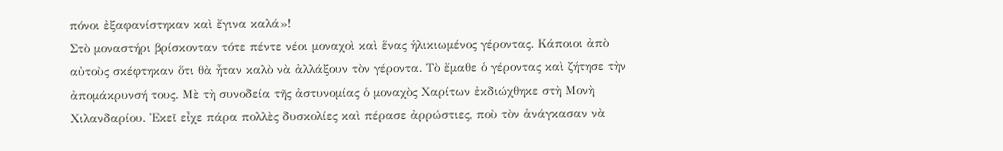πόνοι ἐξαφανίστηκαν καὶ ἔγινα καλά»!
Στὸ μοναστήρι βρίσκονταν τότε πέντε νέοι μοναχοὶ καὶ ἕνας ἡλικιωμένος γέροντας. Κάποιοι ἀπὸ αὐτοὺς σκέφτηκαν ὅτι θὰ ἦταν καλὸ νὰ ἀλλάξουν τὸν γέροντα. Τὸ ἔμαθε ὁ γέροντας καὶ ζήτησε τὴν ἀπομάκρυνσή τους. Μὲ τὴ συνοδεία τῆς ἀστυνομίας ὁ μοναχὸς Χαρίτων ἐκδιώχθηκε στὴ Μονὴ Χιλανδαρίου. Ἐκεῖ εἶχε πάρα πολλὲς δυσκολίες καὶ πέρασε ἀρρώστιες, ποὺ τὸν ἀνάγκασαν νὰ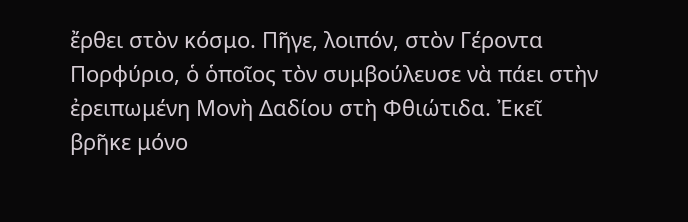ἔρθει στὸν κόσμο. Πῆγε, λοιπόν, στὸν Γέροντα Πορφύριο, ὁ ὁποῖος τὸν συμβούλευσε νὰ πάει στὴν ἐρειπωμένη Μονὴ Δαδίου στὴ Φθιώτιδα. Ἐκεῖ βρῆκε μόνο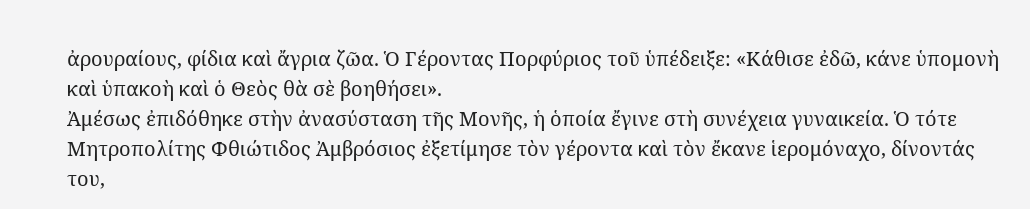ἀρουραίους, φίδια καὶ ἄγρια ζῶα. Ὁ Γέροντας Πορφύριος τοῦ ὑπέδειξε: «Κάθισε ἐδῶ, κάνε ὑπομονὴ καὶ ὑπακοὴ καὶ ὁ Θεὸς θὰ σὲ βοηθήσει».
Ἀμέσως ἐπιδόθηκε στὴν ἀνασύσταση τῆς Μονῆς, ἡ ὁποία ἔγινε στὴ συνέχεια γυναικεία. Ὁ τότε Μητροπολίτης Φθιώτιδος Ἀμβρόσιος ἐξετίμησε τὸν γέροντα καὶ τὸν ἔκανε ἱερομόναχο, δίνοντάς του,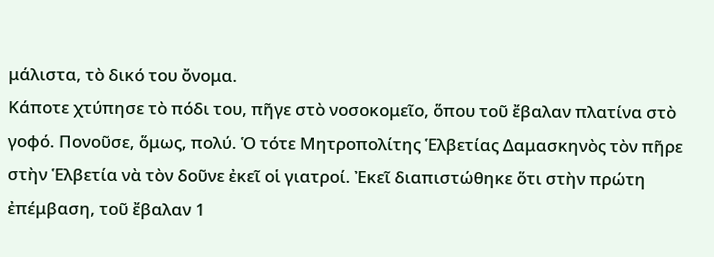μάλιστα, τὸ δικό του ὄνομα.
Κάποτε χτύπησε τὸ πόδι του, πῆγε στὸ νοσοκομεῖο, ὅπου τοῦ ἔβαλαν πλατίνα στὸ γοφό. Πονοῦσε, ὅμως, πολύ. Ὁ τότε Μητροπολίτης Ἑλβετίας Δαμασκηνὸς τὸν πῆρε στὴν Ἑλβετία νὰ τὸν δοῦνε ἐκεῖ οἱ γιατροί. Ἐκεῖ διαπιστώθηκε ὅτι στὴν πρώτη ἐπέμβαση, τοῦ ἔβαλαν 1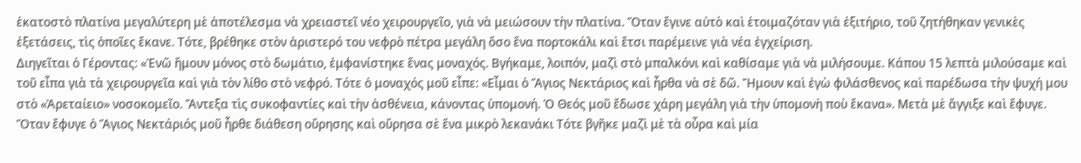ἑκατοστὸ πλατίνα μεγαλύτερη μὲ ἀποτέλεσμα νὰ χρειαστεῖ νέο χειρουργεῖο, γιὰ νὰ μειώσουν τὴν πλατίνα. Ὅταν ἔγινε αὐτὸ καὶ ἑτοιμαζόταν γιὰ ἐξιτήριο, τοῦ ζητήθηκαν γενικὲς ἐξετάσεις, τὶς ὁποῖες ἔκανε. Τότε, βρέθηκε στὸν ἀριστερό του νεφρὸ πέτρα μεγάλη ὅσο ἕνα πορτοκάλι καὶ ἔτσι παρέμεινε γιὰ νέα ἐγχείριση.
Διηγεῖται ὁ Γέροντας: «Ἐνῶ ἤμουν μόνος στὸ δωμάτιο, ἐμφανίστηκε ἕνας μοναχός. Βγήκαμε, λοιπόν, μαζὶ στὸ μπαλκόνι καὶ καθίσαμε γιὰ νὰ μιλήσουμε. Κάπου 15 λεπτὰ μιλούσαμε καὶ τοῦ εἶπα γιὰ τὰ χειρουργεῖα καὶ γιὰ τὸν λίθο στὸ νεφρό. Τότε ὁ μοναχός μοῦ εἶπε: «Εἶμαι ὁ Ἅγιος Νεκτάριος καὶ ἦρθα νὰ σὲ δῶ. Ἤμουν καὶ ἐγὼ φιλάσθενος καὶ παρέδωσα τὴν ψυχή μου στὸ «Ἀρεταίειο» νοσοκομεῖο. Ἄντεξα τὶς συκοφαντίες καὶ τὴν ἀσθένεια, κάνοντας ὑπομονή. Ὁ Θεός μοῦ ἔδωσε χάρη μεγάλη γιὰ τὴν ὑπομονὴ ποὺ ἔκανα». Μετὰ μὲ ἄγγιξε καὶ ἔφυγε. Ὅταν ἔφυγε ὁ Ἅγιος Νεκτάριός μοῦ ἦρθε διάθεση οὔρησης καὶ οὔρησα σὲ ἕνα μικρὸ λεκανάκι Τότε βγῆκε μαζὶ μὲ τὰ οὖρα καὶ μία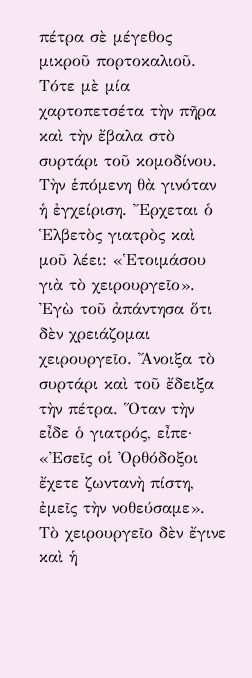πέτρα σὲ μέγεθος μικροῦ πορτοκαλιοῦ. Τότε μὲ μία χαρτοπετσέτα τὴν πῆρα καὶ τὴν ἔβαλα στὸ συρτάρι τοῦ κομοδίνου.
Τὴν ἑπόμενη θὰ γινόταν ἡ ἐγχείριση. Ἔρχεται ὁ Ἑλβετὸς γιατρὸς καὶ μοῦ λέει: «Ἑτοιμάσου γιὰ τὸ χειρουργεῖο». Ἐγὼ τοῦ ἀπάντησα ὅτι δὲν χρειάζομαι χειρουργεῖο. Ἄνοιξα τὸ συρτάρι καὶ τοῦ ἔδειξα τὴν πέτρα. Ὅταν τὴν εἶδε ὁ γιατρός, εἶπε· «Ἐσεῖς οἱ Ὀρθόδοξοι ἔχετε ζωντανὴ πίστη, ἐμεῖς τὴν νοθεύσαμε». Τὸ χειρουργεῖο δὲν ἔγινε καὶ ἡ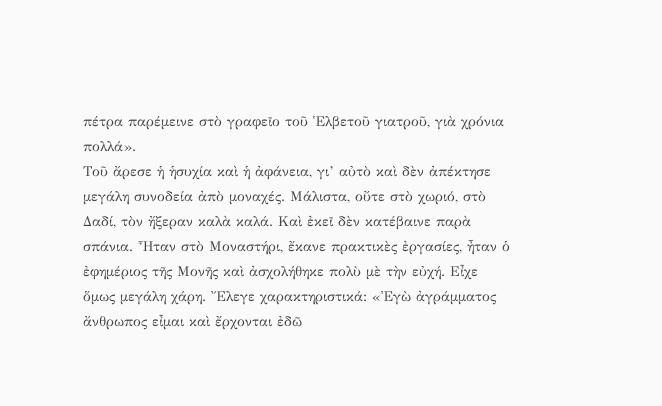πέτρα παρέμεινε στὸ γραφεῖο τοῦ Ἑλβετοῦ γιατροῦ, γιὰ χρόνια πολλά».
Τοῦ ἄρεσε ἡ ἡσυχία καὶ ἡ ἀφάνεια, γι’ αὐτὸ καὶ δὲν ἀπέκτησε μεγάλη συνοδεία ἀπὸ μοναχές. Μάλιστα, οὔτε στὸ χωριό, στὸ Δαδί, τὸν ἤξεραν καλὰ καλά. Καὶ ἐκεῖ δὲν κατέβαινε παρὰ σπάνια. Ἦταν στὸ Μοναστήρι, ἔκανε πρακτικὲς ἐργασίες, ἦταν ὁ ἐφημέριος τῆς Μονῆς καὶ ἀσχολήθηκε πολὺ μὲ τὴν εὐχή. Εἶχε ὅμως μεγάλη χάρη. Ἔλεγε χαρακτηριστικά: «Ἐγὼ ἀγράμματος ἄνθρωπος εἶμαι καὶ ἔρχονται ἐδῶ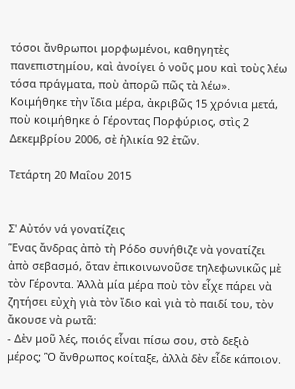τόσοι ἄνθρωποι μορφωμένοι, καθηγητὲς πανεπιστημίου, καὶ ἀνοίγει ὁ νοῦς μου καὶ τοὺς λέω τόσα πράγματα, ποὺ ἀπορῶ πῶς τὰ λέω».
Κοιμήθηκε τὴν ἴδια μέρα, ἀκριβῶς 15 χρόνια μετά, ποὺ κοιμήθηκε ὁ Γέροντας Πορφύριος, στὶς 2 Δεκεμβρίου 2006, σὲ ἡλικία 92 ἐτῶν.

Τετάρτη 20 Μαΐου 2015


Σ' Αὐτόν νά γονατίζεις
Ἕνας ἄνδρας ἀπὸ τὴ Ρόδο συνήθιζε νὰ γονατίζει ἀπὸ σεβασμό, ὅταν ἐπικοινωνοῦσε τηλεφωνικῶς μὲ τὸν Γέροντα. Ἀλλὰ μία μέρα ποὺ τὸν εἶχε πάρει νὰ ζητήσει εὐχὴ γιὰ τὸν ἴδιο καὶ γιὰ τὸ παιδί του, τὸν ἄκουσε νὰ ρωτᾶ:
- Δὲν μοῦ λές, ποιός εἶναι πίσω σου, στὸ δεξιὸ μέρος; Ὃ ἄνθρωπος κοίταξε, ἀλλὰ δὲν εἶδε κάποιον.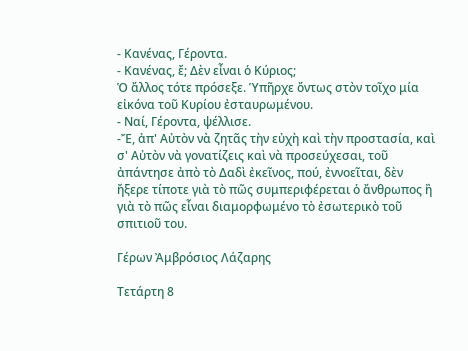- Κανένας, Γέροντα.
- Κανένας, ἔ; Δὲν εἶναι ὁ Κύριος;
Ὁ ἄλλος τότε πρόσεξε. Ὑπῆρχε ὄντως στὸν τοῖχο μία εἰκόνα τοῦ Κυρίου ἐσταυρωμένου.
- Ναί, Γέροντα, ψέλλισε.
-Ἔ, ἀπ' Αὐτὸν νὰ ζητᾶς τὴν εὐχὴ καὶ τὴν προστασία, καὶ σ' Αὐτὸν νὰ γονατίζεις καὶ νὰ προσεύχεσαι, τοῦ ἀπάντησε ἀπὸ τὸ Δαδὶ ἐκεῖνος, πού, ἐννοεῖται, δὲν ἤξερε τίποτε γιὰ τὸ πῶς συμπεριφέρεται ὁ ἄνθρωπος ἢ γιὰ τὸ πῶς εἶναι διαμορφωμένο τὸ ἐσωτερικὸ τοῦ σπιτιοῦ του.

Γέρων Ἀμβρόσιος Λάζαρης

Τετάρτη 8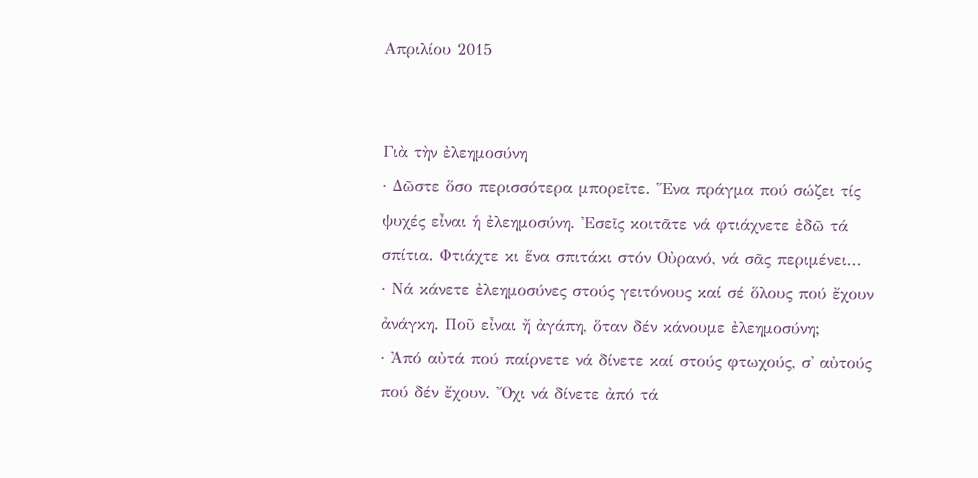Απριλίου 2015


Γιὰ τὴν ἐλεημοσύνη
· Δῶστε ὅσο περισσότερα μπορεῖτε. Ἕνα πράγμα πού σώζει τίς ψυχές εἶναι ἡ ἐλεημοσύνη. Ἐσεῖς κοιτᾶτε νά φτιάχνετε ἐδῶ τά σπίτια. Φτιάχτε κι ἕνα σπιτάκι στόν Οὐρανό, νά σᾶς περιμένει...
· Νά κάνετε ἐλεημοσύνες στούς γειτόνους καί σέ ὅλους πού ἔχουν ἀνάγκη. Ποῦ εἶναι ἤ ἀγάπη, ὅταν δέν κάνουμε ἐλεημοσύνη;
· Ἀπό αὐτά πού παίρνετε νά δίνετε καί στούς φτωχούς, σ' αὐτούς πού δέν ἔχουν. Ὄχι νά δίνετε ἀπό τά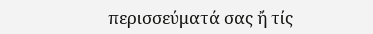περισσεύματά σας ἤ τίς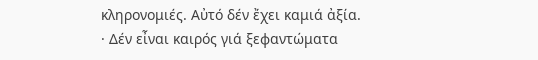κληρονομιές. Αὐτό δέν ἔχει καμιά ἀξία.
· Δέν εἶναι καιρός γιά ξεφαντώματα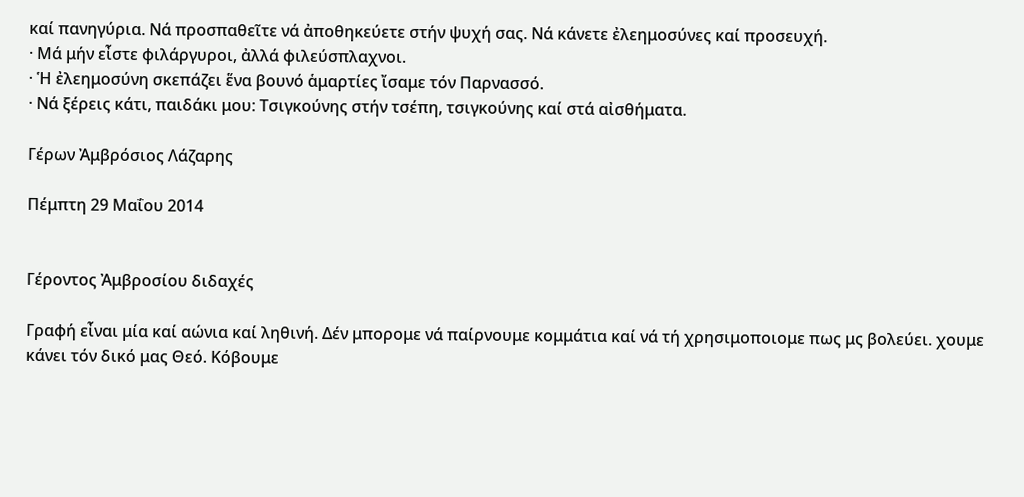καί πανηγύρια. Νά προσπαθεῖτε νά ἀποθηκεύετε στήν ψυχή σας. Νά κάνετε ἐλεημοσύνες καί προσευχή.
· Μά μήν εἶστε φιλάργυροι, ἀλλά φιλεύσπλαχνοι.
· Ἡ ἐλεημοσύνη σκεπάζει ἕνα βουνό ἁμαρτίες ἴσαμε τόν Παρνασσό.
· Νά ξέρεις κάτι, παιδάκι μου: Τσιγκούνης στήν τσέπη, τσιγκούνης καί στά αἰσθήματα.

Γέρων Ἀμβρόσιος Λάζαρης

Πέμπτη 29 Μαΐου 2014


Γέροντος Ἀμβροσίου διδαχές

Γραφή εἶναι μία καί αώνια καί ληθινή. Δέν μπορομε νά παίρνουμε κομμάτια καί νά τή χρησιμοποιομε πως μς βολεύει. χουμε κάνει τόν δικό μας Θεό. Κόβουμε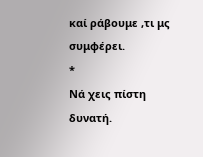καί ράβουμε ,τι μς συμφέρει.
*
Νά χεις πίστη δυνατή.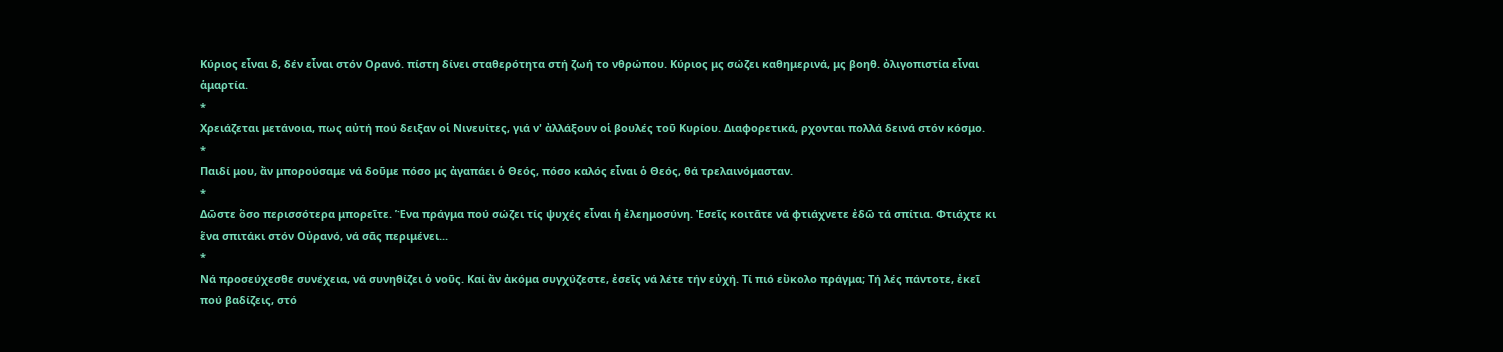Κύριος εἶναι δ, δέν εἶναι στόν Ορανό. πίστη δίνει σταθερότητα στή ζωή το νθρώπου. Κύριος μς σώζει καθημερινά, μς βοηθ. ὀλιγοπιστία εἶναι ἁμαρτία.
*
Χρειάζεται μετάνοια, πως αὐτή πού δειξαν οἱ Νινευίτες, γιά ν' ἀλλάξουν οἱ βουλές τοῦ Κυρίου. Διαφορετικά, ρχονται πολλά δεινά στόν κόσμο.
*
Παιδί μου, ἄν μπορούσαμε νά δοῦμε πόσο μς ἀγαπάει ὁ Θεός, πόσο καλός εἶναι ὁ Θεός, θά τρελαινόμασταν.
*
Δῶστε ὃσο περισσότερα μπορεῖτε. Ἓνα πράγμα πού σώζει τίς ψυχές εἶναι ἡ ἐλεημοσύνη. Ἐσεῖς κοιτᾶτε νά φτιάχνετε ἐδῶ τά σπίτια. Φτιάχτε κι ἕνα σπιτάκι στόν Οὐρανό, νά σᾶς περιμένει...
*
Νά προσεύχεσθε συνέχεια, νά συνηθίζει ὁ νοῦς. Καί ἄν ἀκόμα συγχύζεστε, ἐσεῖς νά λέτε τήν εὐχή. Τί πιό εὒκολο πράγμα; Τή λές πάντοτε, ἐκεῖ πού βαδίζεις, στό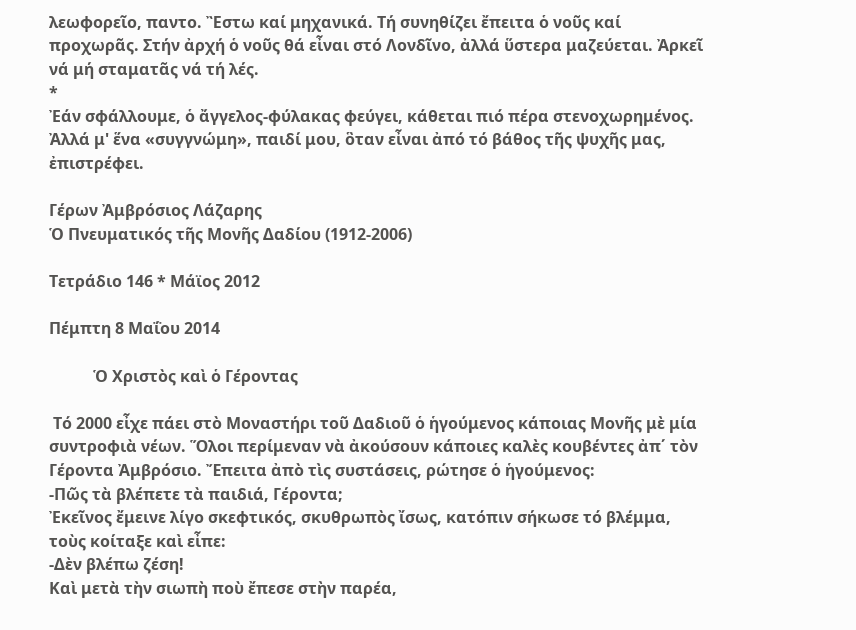λεωφορεῖο, παντο. Ἒστω καί μηχανικά. Τή συνηθίζει ἔπειτα ὁ νοῦς καί προχωρᾶς. Στήν ἀρχή ὁ νοῦς θά εἶναι στό Λονδῖνο, ἀλλά ὕστερα μαζεύεται. Ἀρκεῖ νά μή σταματᾶς νά τή λές.
*
Ἐάν σφάλλουμε, ὁ ἄγγελος-φύλακας φεύγει, κάθεται πιό πέρα στενοχωρημένος. Ἀλλά μ' ἕνα «συγγνώμη», παιδί μου, ὃταν εἶναι ἀπό τό βάθος τῆς ψυχῆς μας, ἐπιστρέφει.

Γέρων Ἀμβρόσιος Λάζαρης
Ὁ Πνευματικός τῆς Μονῆς Δαδίου (1912-2006)

Τετράδιο 146 * Μάϊος 2012

Πέμπτη 8 Μαΐου 2014

           Ὁ Χριστὸς καὶ ὁ Γέροντας

 Τό 2000 εἶχε πάει στὸ Μοναστήρι τοῦ Δαδιοῦ ὁ ἡγούμενος κάποιας Μονῆς μὲ μία συντροφιὰ νέων. Ὅλοι περίμεναν νὰ ἀκούσουν κάποιες καλὲς κουβέντες ἀπ΄ τὸν Γέροντα Ἀμβρόσιο. Ἔπειτα ἀπὸ τὶς συστάσεις, ρώτησε ὁ ἡγούμενος:
-Πῶς τὰ βλέπετε τὰ παιδιά, Γέροντα;
Ἐκεῖνος ἔμεινε λίγο σκεφτικός, σκυθρωπὸς ἴσως, κατόπιν σήκωσε τό βλέμμα, τοὺς κοίταξε καὶ εἶπε:
-Δὲν βλέπω ζέση!
Καὶ μετὰ τὴν σιωπὴ ποὺ ἔπεσε στὴν παρέα,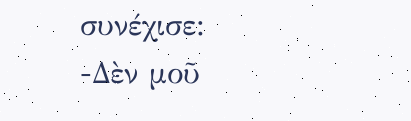συνέχισε:
-Δὲν μοῦ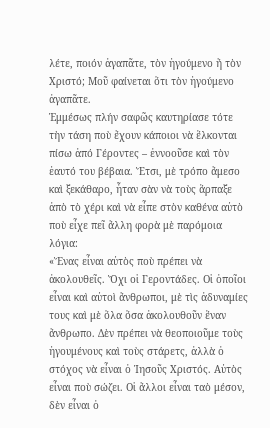λέτε, ποιόν ἀγαπᾶτε, τὸν ἡγούμενο ἤ τὸν Χριστό; Μοῦ φαίνεται ὅτι τὸν ἡγούμενο ἀγαπᾶτε.
Ἐμμέσως πλήν σαφῶς καυτηρίασε τότε τὴν τάση ποὺ ἔχουν κάποιοι νὰ ἕλκονται πίσω ἀπό Γέροντες – ἐννοοῦσε καὶ τὸν ἑαυτό του βέβαια. Ἔτσι, μὲ τρόπο ἄμεσο καὶ ξεκάθαρο, ἦταν σὰν νὰ τοὺς ἅρπαξε ἀπὸ τὸ χέρι καὶ νὰ εἶπε στὸν καθένα αὐτὸ ποὺ εἶχε πεῖ ἄλλη φορὰ μὲ παρόμοια λόγια:
«Ἕνας εἶναι αὐτὸς ποὺ πρέπει νὰ ἀκολουθεῖς. Ὄχι οἱ Γεροντάδες. Οἱ ὁποῖοι εἶναι καὶ αὐτοὶ ἄνθρωποι, μὲ τὶς ἀδυναμίες τους καὶ μὲ ὅλα ὅσα ἀκολουθοῦν ἕναν ἄνθρωπο. Δὲν πρέπει νὰ θεοποιοῦμε τοὺς ἡγουμένους καὶ τοὺς στάρετς, ἀλλὰ ὁ στόχος νὰ εἶναι ὁ Ἰησοῦς Χριστός. Αὐτὸς εἶναι ποὺ σώζει. Οἱ ἄλλοι εἶναι ταὸ μέσον, δὲν εἶναι ὁ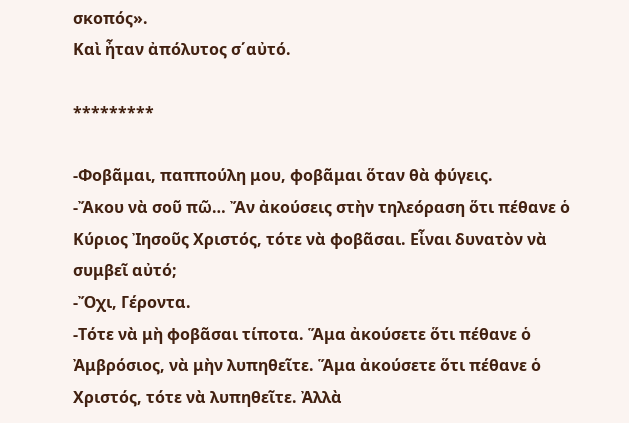σκοπός».
Καὶ ἦταν ἀπόλυτος σ΄αὐτό.

*********

-Φοβᾶμαι, παππούλη μου, φοβᾶμαι ὅταν θὰ φύγεις.
-Ἄκου νὰ σοῦ πῶ… Ἄν ἀκούσεις στὴν τηλεόραση ὅτι πέθανε ὁ Κύριος Ἰησοῦς Χριστός, τότε νὰ φοβᾶσαι. Εἶναι δυνατὸν νὰ συμβεῖ αὐτό;
-Ὄχι, Γέροντα.
-Τότε νὰ μὴ φοβᾶσαι τίποτα. Ἅμα ἀκούσετε ὅτι πέθανε ὁ Ἀμβρόσιος, νὰ μὴν λυπηθεῖτε. Ἅμα ἀκούσετε ὅτι πέθανε ὁ Χριστός, τότε νὰ λυπηθεῖτε. Ἀλλὰ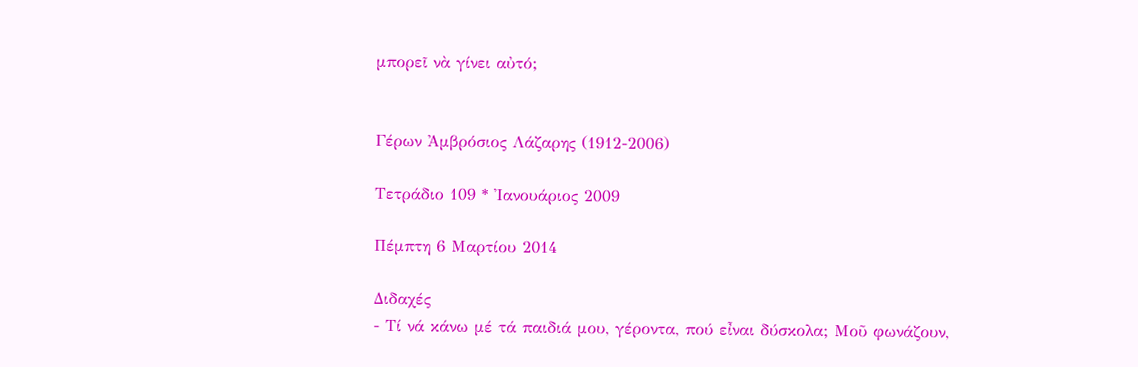μπορεῖ νὰ γίνει αὐτό;


Γέρων Ἀμβρόσιος Λάζαρης (1912-2006)

Τετράδιο 109 * Ἰανουάριος 2009

Πέμπτη 6 Μαρτίου 2014

Διδαχές
- Τί νά κάνω μέ τά παιδιά μου, γέροντα, πού εἶναι δύσκολα; Μοῦ φωνάζουν,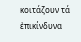κοιτάζουν τά ἐπικίνδυνα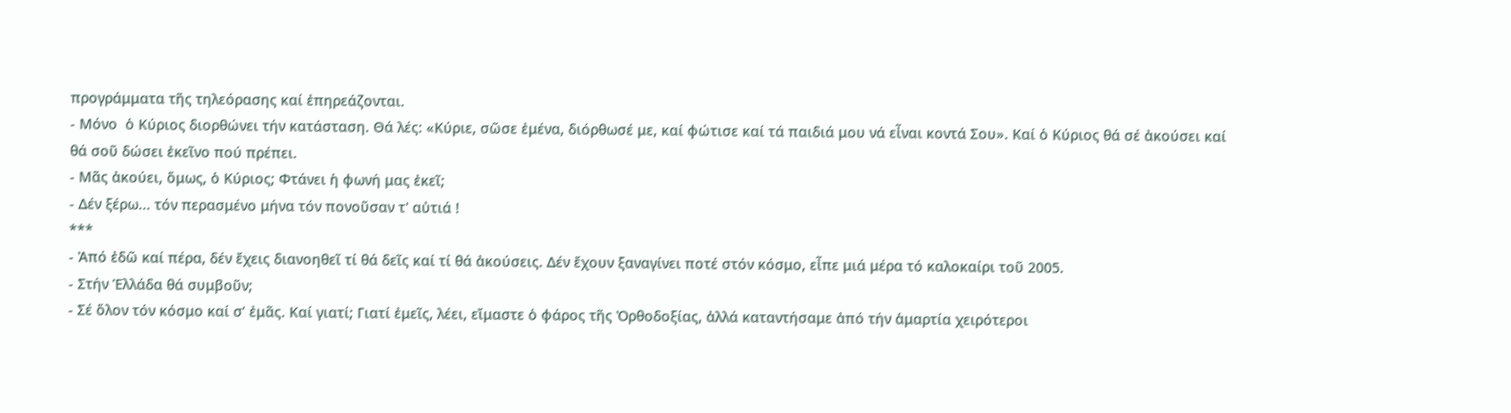προγράμματα τῆς τηλεόρασης καί ἐπηρεάζονται.
- Μόνο  ὁ Κύριος διορθώνει τήν κατάσταση. Θά λές: «Κύριε, σῶσε ἐμένα, διόρθωσέ με, καί φώτισε καί τά παιδιά μου νά εἶναι κοντά Σου». Καί ὁ Κύριος θά σέ ἀκούσει καί θά σοῦ δώσει ἐκεῖνο πού πρέπει.
- Μᾶς ἀκούει, ὅμως, ὁ Κύριος; Φτάνει ἡ φωνή μας ἐκεῖ;
- Δέν ξέρω... τόν περασμένο μήνα τόν πονοῦσαν τ' αὐτιά !
***
- Ἀπό ἐδῶ καί πέρα, δέν ἔχεις διανοηθεῖ τί θά δεῖς καί τί θά ἀκούσεις. Δέν ἔχουν ξαναγίνει ποτέ στόν κόσμο, εἶπε μιά μέρα τό καλοκαίρι τοῦ 2005.
- Στήν Ἑλλάδα θά συμβοῦν;
- Σέ ὅλον τόν κόσμο καί σ’ ἐμᾶς. Καί γιατί; Γιατί ἐμεῖς, λέει, εἴμαστε ὁ φάρος τῆς Ὀρθοδοξίας, ἀλλά καταντήσαμε ἀπό τήν ἁμαρτία χειρότεροι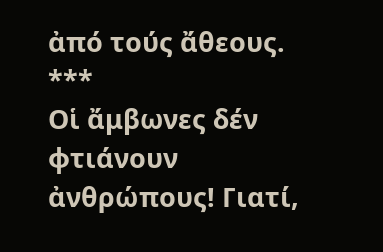ἀπό τούς ἄθεους.
***
Οἱ ἄμβωνες δέν φτιάνουν ἀνθρώπους! Γιατί,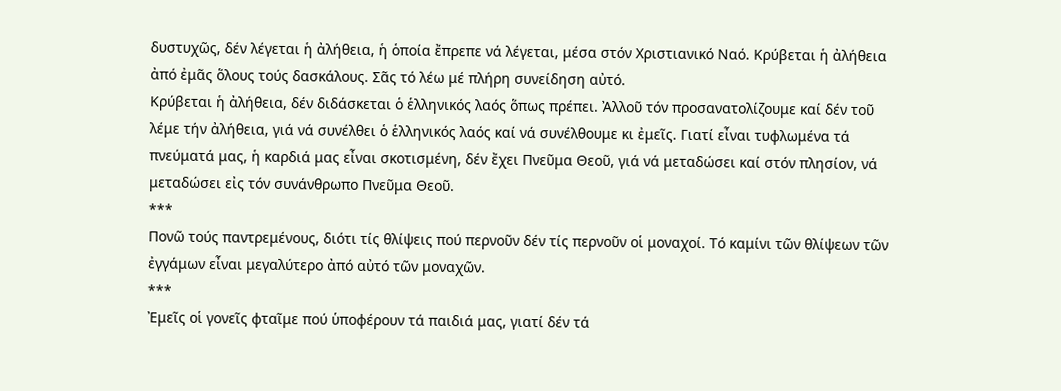δυστυχῶς, δέν λέγεται ἡ ἀλήθεια, ἡ ὁποία ἔπρεπε νά λέγεται, μέσα στόν Χριστιανικό Ναό. Κρύβεται ἡ ἀλήθεια ἀπό ἐμᾶς ὅλους τούς δασκάλους. Σᾶς τό λέω μέ πλήρη συνείδηση αὐτό.
Κρύβεται ἡ ἀλήθεια, δέν διδάσκεται ὁ ἑλληνικός λαός ὅπως πρέπει. Ἀλλοῦ τόν προσανατολίζουμε καί δέν τοῦ λέμε τήν ἀλήθεια, γιά νά συνέλθει ὁ ἑλληνικός λαός καί νά συνέλθουμε κι ἐμεῖς. Γιατί εἶναι τυφλωμένα τά πνεύματά μας, ἡ καρδιά μας εἶναι σκοτισμένη, δέν ἔχει Πνεῦμα Θεοῦ, γιά νά μεταδώσει καί στόν πλησίον, νά μεταδώσει εἰς τόν συνάνθρωπο Πνεῦμα Θεοῦ.
***
Πονῶ τούς παντρεμένους, διότι τίς θλίψεις πού περνοῦν δέν τίς περνοῦν οἱ μοναχοί. Τό καμίνι τῶν θλίψεων τῶν ἐγγάμων εἶναι μεγαλύτερο ἀπό αὐτό τῶν μοναχῶν.
***
Ἐμεῖς οἱ γονεῖς φταῖμε πού ὑποφέρουν τά παιδιά μας, γιατί δέν τά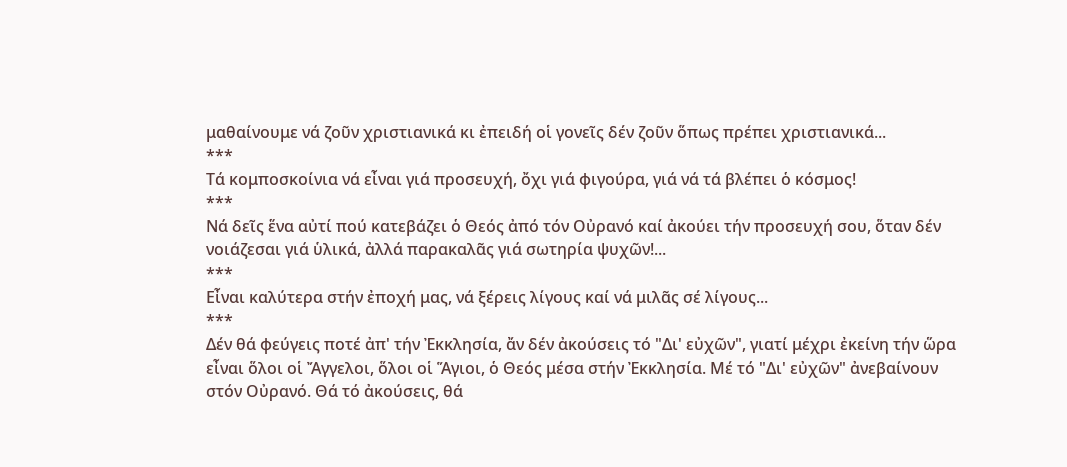μαθαίνουμε νά ζοῦν χριστιανικά κι ἐπειδή οἱ γονεῖς δέν ζοῦν ὅπως πρέπει χριστιανικά...
***
Τά κομποσκοίνια νά εἶναι γιά προσευχή, ὄχι γιά φιγούρα, γιά νά τά βλέπει ὁ κόσμος!
***
Nά δεῖς ἕνα αὐτί πού κατεβάζει ὁ Θεός ἀπό τόν Οὐρανό καί ἀκούει τήν προσευχή σου, ὅταν δέν νοιάζεσαι γιά ὑλικά, ἀλλά παρακαλᾶς γιά σωτηρία ψυχῶν!...
***
Εἶναι καλύτερα στήν ἐποχή μας, νά ξέρεις λίγους καί νά μιλᾶς σέ λίγους...
***
Δέν θά φεύγεις ποτέ ἀπ' τήν Ἐκκλησία, ἄν δέν ἀκούσεις τό "Δι' εὐχῶν", γιατί μέχρι ἐκείνη τήν ὥρα εἶναι ὅλοι οἱ Ἄγγελοι, ὅλοι οἱ Ἅγιοι, ὁ Θεός μέσα στήν Ἐκκλησία. Μέ τό "Δι' εὐχῶν" ἀνεβαίνουν στόν Οὐρανό. Θά τό ἀκούσεις, θά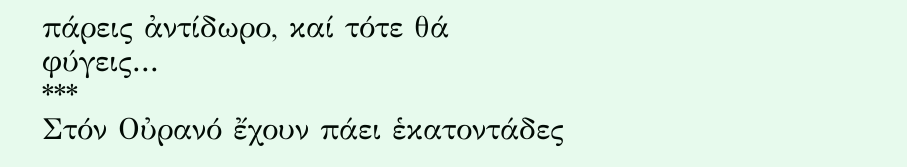πάρεις ἀντίδωρο, καί τότε θά φύγεις...
***
Στόν Οὐρανό ἔχουν πάει ἑκατοντάδες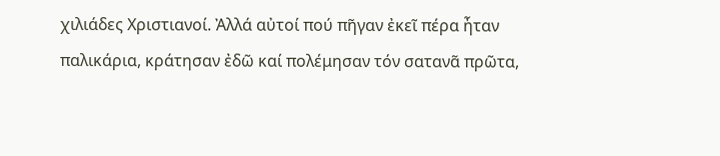χιλιάδες Χριστιανοί. Ἀλλά αὐτοί πού πῆγαν ἐκεῖ πέρα ἦταν παλικάρια, κράτησαν ἐδῶ καί πολέμησαν τόν σατανᾶ πρῶτα,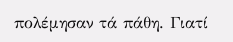πολέμησαν τά πάθη. Γιατί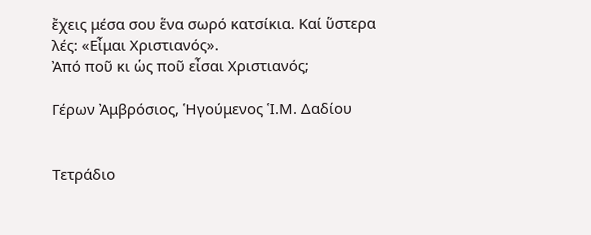ἔχεις μέσα σου ἕνα σωρό κατσίκια. Καί ὕστερα λές: «Εἶμαι Χριστιανός».
Ἀπό ποῦ κι ὡς ποῦ εἶσαι Χριστιανός;

Γέρων Ἀμβρόσιος, Ἡγούμενος Ἱ.Μ. Δαδίου


Τετράδιο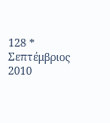128 * Σεπτέμβριος 2010